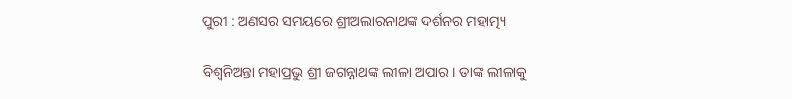ପୁରୀ : ଅଣସର ସମୟରେ ଶ୍ରୀଅଲାରନାଥଙ୍କ ଦର୍ଶନର ମହାତ୍ମ୍ୟ

ବିଶ୍ଵନିଅନ୍ତା ମହାପ୍ରଭୁ ଶ୍ରୀ ଜଗନ୍ନାଥଙ୍କ ଲୀଳା ଅପାର। ତାଙ୍କ ଲୀଳାକୁ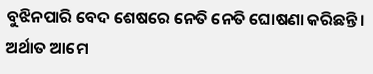ବୁଝିନପାରି ବେଦ ଶେଷରେ ନେତି ନେତି ଘୋଷଣା କରିଛନ୍ତି। ଅର୍ଥାତ ଆମେ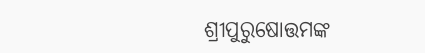ଶ୍ରୀପୁରୁଷୋତ୍ତମଙ୍କ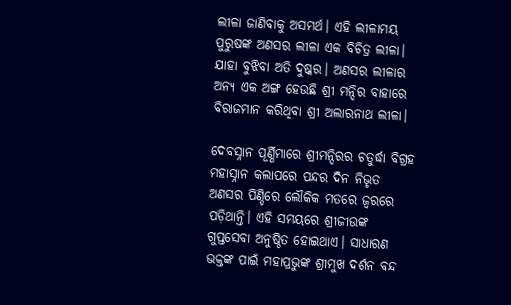ଲୀଳା ଜାଣିବାକୁ ଅସମର୍ଥ। ଏହି ଲୀଳାମୟ ପୁରୁଷଙ୍କ ଅଣସର ଲୀଳା ଏକ ବିଚିତ୍ର ଲୀଳା। ଯାହା ବୁଝିବା ଅତି ଦୁଷ୍କର। ଅଣସର ଲୀଳାର ଅନ୍ୟ ଏକ ଅଙ୍ଗ ହେଉଛି ଶ୍ରୀ ମନ୍ଦିର ବାହାରେ ବିରାଜମାନ କରିଥିବା ଶ୍ରୀ ଅଲାରନାଥ ଲୀଳା।

ଦେବସ୍ନାନ ପୂର୍ଣ୍ଣିମାରେ ଶ୍ରୀମନ୍ଦିରର ଚତୁର୍ଦ୍ଧା ବିଗ୍ରହ ମହାସ୍ନାନ କଲାପରେ ପନ୍ଦର ଦିନ ନିଭୃତ ଅଣସର ପିଣ୍ଡିରେ ଲୌକିକ ମତରେ ଜ୍ଵରରେ ପଡ଼ିଥାନ୍ତି। ଏହି ସମୟରେ ଶ୍ରୀଜୀଉଙ୍କ ଗୁପ୍ତସେବା ଅନୁଷ୍ଠିତ ହୋଇଥାଏ। ସାଧାରଣ ଭକ୍ତଙ୍କ ପାଇଁ ମହାପ୍ରଭୁଙ୍କ ଶ୍ରୀମୁଖ ଦର୍ଶନ ବନ୍ଦ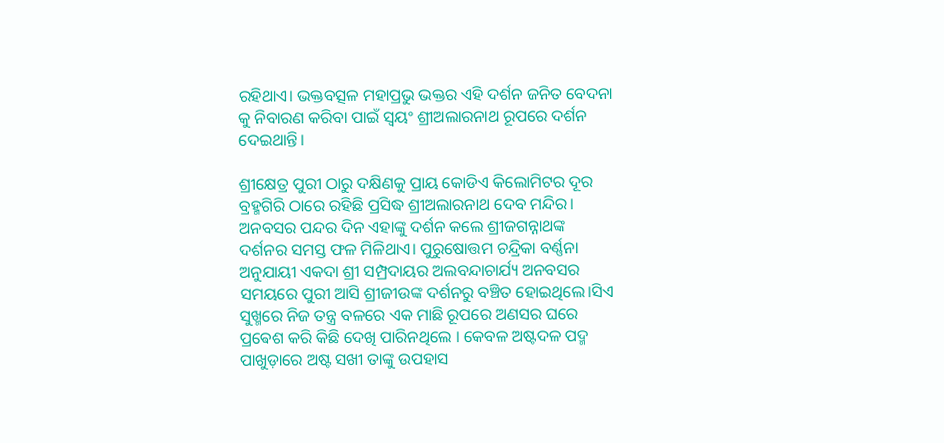ରହିଥାଏ। ଭକ୍ତବତ୍ସଳ ମହାପ୍ରଭୁ ଭକ୍ତର ଏହି ଦର୍ଶନ ଜନିତ ବେଦନା କୁ ନିବାରଣ କରିବା ପାଇଁ ସ୍ୱୟଂ ଶ୍ରୀଅଲାରନାଥ ରୂପରେ ଦର୍ଶନ ଦେଇଥାନ୍ତି।

ଶ୍ରୀକ୍ଷେତ୍ର ପୁରୀ ଠାରୁ ଦକ୍ଷିଣକୁ ପ୍ରାୟ କୋଡିଏ କିଲୋମିଟର ଦୂର ବ୍ରହ୍ମଗିରି ଠାରେ ରହିଛି ପ୍ରସିଦ୍ଧ ଶ୍ରୀଅଲାରନାଥ ଦେବ ମନ୍ଦିର। ଅନବସର ପନ୍ଦର ଦିନ ଏହାଙ୍କୁ ଦର୍ଶନ କଲେ ଶ୍ରୀଜଗନ୍ନାଥଙ୍କ ଦର୍ଶନର ସମସ୍ତ ଫଳ ମିଳିଥାଏ। ପୁରୁଷୋତ୍ତମ ଚନ୍ଦ୍ରିକା ବର୍ଣ୍ଣନା ଅନୁଯାୟୀ ଏକଦା ଶ୍ରୀ ସମ୍ପ୍ରଦାୟର ଅଲବନ୍ଦାଚାର୍ଯ୍ୟ ଅନବସର ସମୟରେ ପୁରୀ ଆସି ଶ୍ରୀଜୀଉଙ୍କ ଦର୍ଶନରୁ ବଞ୍ଚିତ ହୋଇଥିଲେ।ସିଏ ସୁଖ୍ମରେ ନିଜ ତନ୍ତ୍ର ବଳରେ ଏକ ମାଛି ରୂପରେ ଅଣସର ଘରେ ପ୍ରଵେଶ କରି କିଛି ଦେଖି ପାରିନଥିଲେ । କେବଳ ଅଷ୍ଟଦଳ ପଦ୍ମ ପାଖୁଡ଼ାରେ ଅଷ୍ଟ ସଖୀ ତାଙ୍କୁ ଉପହାସ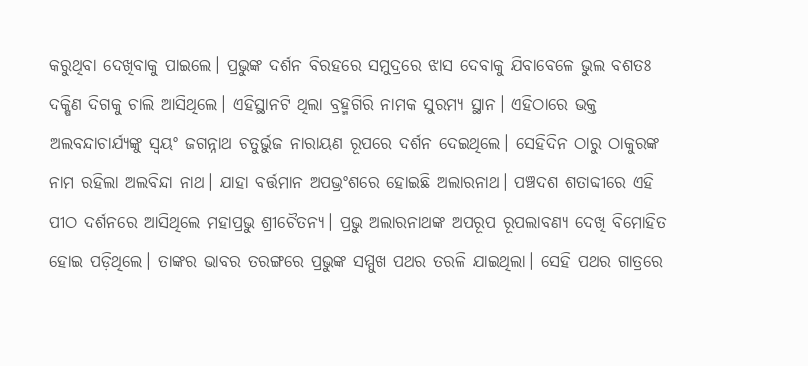କରୁଥିବା ଦେଖିବାକୁ ପାଇଲେ। ପ୍ରଭୁଙ୍କ ଦର୍ଶନ ବିରହରେ ସମୁଦ୍ରରେ ଝାସ ଦେବାକୁ ଯିବାବେଳେ ଭୁଲ ବଶତଃ ଦକ୍ଷିଣ ଦିଗକୁ ଚାଲି ଆସିଥିଲେ। ଏହିସ୍ଥାନଟି ଥିଲା ବ୍ରହ୍ମଗିରି ନାମକ ସୁରମ୍ୟ ସ୍ଥାନ। ଏହିଠାରେ ଭକ୍ତ ଅଲବନ୍ଦାଚାର୍ଯ୍ୟଙ୍କୁ ସ୍ୱୟଂ ଜଗନ୍ନାଥ ଚତୁର୍ଭୁଜ ନାରାୟଣ ରୂପରେ ଦର୍ଶନ ଦେଇଥିଲେ। ସେହିଦିନ ଠାରୁ ଠାକୁରଙ୍କ ନାମ ରହିଲା ଅଲବିନ୍ଦା ନାଥ। ଯାହା ବର୍ତ୍ତମାନ ଅପଭ୍ରଂଶରେ ହୋଇଛି ଅଲାରନାଥ। ପଞ୍ଚଦଶ ଶତାବ୍ଦୀରେ ଏହି ପୀଠ ଦର୍ଶନରେ ଆସିଥିଲେ ମହାପ୍ରଭୁ ଶ୍ରୀଚୈତନ୍ୟ। ପ୍ରଭୁ ଅଲାରନାଥଙ୍କ ଅପରୂପ ରୂପଲାବଣ୍ୟ ଦେଖି ବିମୋହିତ ହୋଇ ପଡ଼ିଥିଲେ। ତାଙ୍କର ଭାବର ତରଙ୍ଗରେ ପ୍ରଭୁଙ୍କ ସମ୍ମୁଖ ପଥର ତରଳି ଯାଇଥିଲା। ସେହି ପଥର ଗାତ୍ରରେ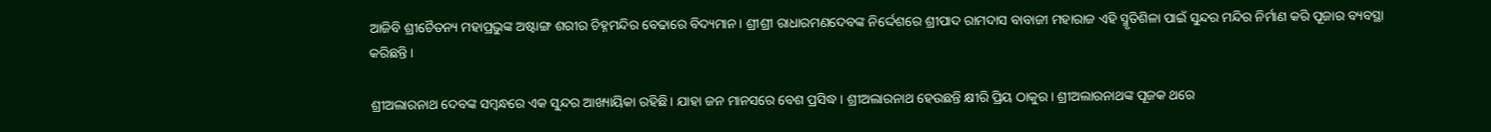ଆଜିବି ଶ୍ରୀଚୈତନ୍ୟ ମହାପ୍ରଭୁଙ୍କ ଅଷ୍ଟାଙ୍ଗ ଶରୀର ଚିହ୍ନମନ୍ଦିର ବେଢାରେ ବିଦ୍ୟମାନ। ଶ୍ରୀଶ୍ରୀ ରାଧାରମଣଦେବଙ୍କ ନିର୍ଦ୍ଦେଶରେ ଶ୍ରୀପାଦ ରାମଦାସ ବାବାଜୀ ମହାରାଜ ଏହି ସ୍ମୃତିଶିଳା ପାଇଁ ସୁନ୍ଦର ମନ୍ଦିର ନିର୍ମାଣ କରି ପୂଜାର ବ୍ୟବସ୍ଥା କରିଛନ୍ତି।

ଶ୍ରୀଅଲାରନାଥ ଦେବଙ୍କ ସମ୍ବନ୍ଧରେ ଏକ ସୁନ୍ଦର ଆଖ୍ୟାୟିକା ରହିଛି। ଯାହା ଜନ ମାନସରେ ବେଶ ପ୍ରସିଦ୍ଧ। ଶ୍ରୀଅଲାରନାଥ ହେଉଛନ୍ତି କ୍ଷୀରି ପ୍ରିୟ ଠାକୁର। ଶ୍ରୀଅଲାରନାଥଙ୍କ ପୂଜକ ଥରେ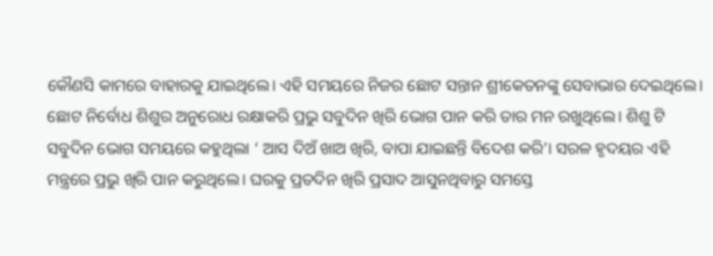କୌଣସି କାମରେ ବାହାରକୁ ଯାଇଥିଲେ। ଏହି ସମୟରେ ନିଜର ଛୋଟ ସନ୍ତାନ ଶ୍ରୀକେତନଙ୍କୁ ସେବାଭାର ଦେଇଥିଲେ। ଛୋଟ ନିର୍ବୋଧ ଶିଶୁର ଅନୁରୋଧ ରକ୍ଷାକରି ପ୍ରଭୁ ସବୁଦିନ ଖିରି ଭୋଗ ପାନ କରି ତାର ମନ ରଖୁଥିଲେ। ଶିଶୁ ଟି ସବୁଦିନ ଭୋଗ ସମୟରେ କହୁଥିଲା ‘ ଆସ ଦିଅଁ ଖାଅ ଖିରି, ବାପା ଯାଇଛନ୍ତି ବିଦେଶ କରି’। ସରଳ ହୃଦୟର ଏହି ମନ୍ତ୍ରରେ ପ୍ରଭୁ ଖିରି ପାନ କରୁଥିଲେ। ଘରକୁ ପ୍ରତଦିନ ଖିରି ପ୍ରସାଦ ଆସୁନଥିବାରୁ ସମସ୍ତେ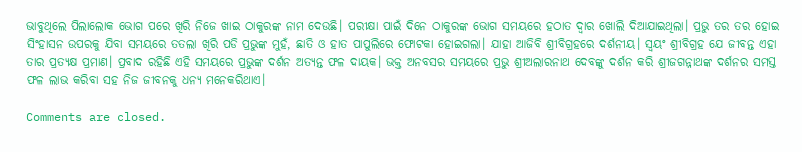ଭାବୁଥିଲେ ପିଲାଲୋକ ଭୋଗ ପରେ ଖିରି ନିଜେ ଖାଇ ଠାକୁରଙ୍କ ନାମ ଦେଉଛି। ପରୀକ୍ଷା ପାଇଁ ଦିନେ ଠାକୁରଙ୍କ ଭୋଗ ସମୟରେ ହଠାତ ଦ୍ୱାର ଖୋଲି ଦିଆଯାଇଥିଲା। ପ୍ରଭୁ ତର ତର ହୋଇ ସିଂହାସନ ଉପରକୁ ଯିବା ସମୟରେ ତତଲା ଖିରି ପଡି ପ୍ରଭୁଙ୍କ ମୁହଁ, ଛାତି ଓ ହାତ ପାପୁଲିରେ ଫୋଟକା ହୋଇଗଲା। ଯାହା ଆଜିବି ଶ୍ରୀବିଗ୍ରହରେ ଦର୍ଶନୀୟ। ସ୍ୱୟଂ ଶ୍ରୀବିଗ୍ରହ ଯେ ଜୀବନ୍ତ ଏହା ତାର ପ୍ରତ୍ୟକ୍ଷ ପ୍ରମାଣ। ପ୍ରବାଦ ରହିଛି ଏହି ସମୟରେ ପ୍ରଭୁଙ୍କ ଦର୍ଶନ ଅତ୍ୟନ୍ତ ଫଳ ଦାୟକ। ଭକ୍ତ ଅନବସର ସମୟରେ ପ୍ରଭୁ ଶ୍ରୀଅଲାରନାଥ ଦେବଙ୍କୁ ଦର୍ଶନ କରି ଶ୍ରୀଜଗନ୍ନାଥଙ୍କ ଦର୍ଶନର ସମସ୍ତ ଫଳ ଲାଭ କରିବା ସହ ନିଜ ଜୀବନକୁ ଧନ୍ୟ ମନେକରିଥାଏ।

Comments are closed.